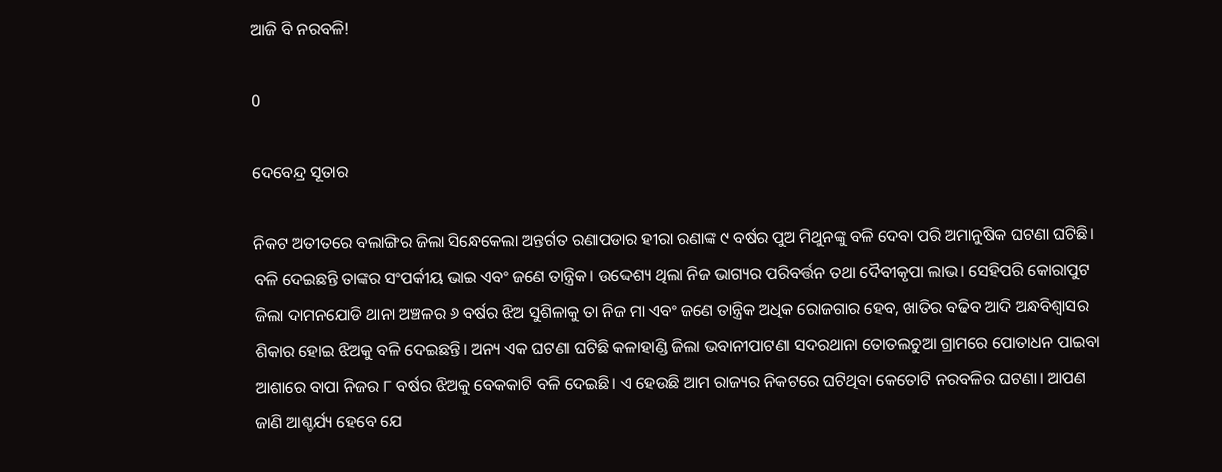ଆଜି ବି ନରବଳି!

0

ଦେବେନ୍ଦ୍ର ସୂତାର

ନିକଟ ଅତୀତରେ ବଲାଙ୍ଗିର ଜିଲା ସିନ୍ଧେକେଲା ଅନ୍ତର୍ଗତ ରଣାପଡାର ହୀରା ରଣାଙ୍କ ୯ ବର୍ଷର ପୁଅ ମିଥୁନଙ୍କୁ ବଳି ଦେବା ପରି ଅମାନୁଷିକ ଘଟଣା ଘଟିଛି। ବଳି ଦେଇଛନ୍ତି ତାଙ୍କର ସଂପର୍କୀୟ ଭାଇ ଏବଂ ଜଣେ ତାନ୍ତ୍ରିକ। ଉଦ୍ଦେଶ୍ୟ ଥିଲା ନିଜ ଭାଗ୍ୟର ପରିବର୍ତ୍ତନ ତଥା ଦୈବୀକୃପା ଲାଭ। ସେହିପରି କୋରାପୁଟ ଜିଲା ଦାମନଯୋଡି ଥାନା ଅଞ୍ଚଳର ୬ ବର୍ଷର ଝିଅ ସୁଶିଳାକୁ ତା ନିଜ ମା ଏବଂ ଜଣେ ତାନ୍ତ୍ରିକ ଅଧିକ ରୋଜଗାର ହେବ, ଖାତିର ବଢିବ ଆଦି ଅନ୍ଧବିଶ୍ୱାସର ଶିକାର ହୋଇ ଝିଅକୁ ବଳି ଦେଇଛନ୍ତି। ଅନ୍ୟ ଏକ ଘଟଣା ଘଟିଛି କଳାହାଣ୍ଡି ଜିଲା ଭବାନୀପାଟଣା ସଦରଥାନା ତୋତଲଚୁଆ ଗ୍ରାମରେ ପୋତାଧନ ପାଇବା ଆଶାରେ ବାପା ନିଜର ୮ ବର୍ଷର ଝିଅକୁ ବେକକାଟି ବଳି ଦେଇଛି। ଏ ହେଉଛି ଆମ ରାଜ୍ୟର ନିକଟରେ ଘଟିଥିବା କେତୋଟି ନରବଳିର ଘଟଣା। ଆପଣ ଜାଣି ଆଶ୍ଚର୍ଯ୍ୟ ହେବେ ଯେ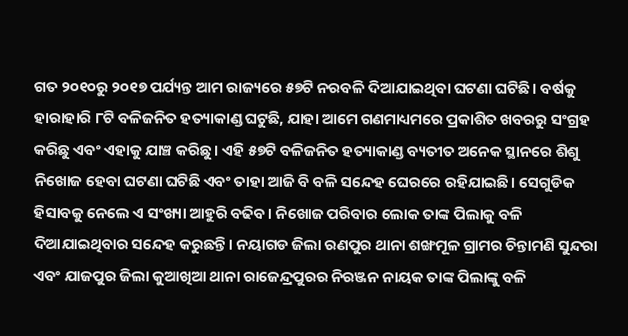ଗତ ୨୦୧୦ରୁ ୨୦୧୭ ପର୍ଯ୍ୟନ୍ତ ଆମ ରାଜ୍ୟରେ ୫୭ଟି ନରବଳି ଦିଆଯାଇଥିବା ଘଟଣା ଘଟିଛି। ବର୍ଷକୁ ହାରାହାରି ୮ଟି ବଳିଜନିତ ହତ୍ୟାକାଣ୍ଡ ଘଟୁଛି, ଯାହା ଆମେ ଗଣମାଧ୍ୟମରେ ପ୍ରକାଶିତ ଖବରରୁ ସଂଗ୍ରହ କରିଛୁ ଏବଂ ଏହାକୁ ଯାଞ୍ଚ କରିଛୁ। ଏହି ୫୭ଟି ବଳିଜନିତ ହତ୍ୟାକାଣ୍ଡ ବ୍ୟତୀତ ଅନେକ ସ୍ଥାନରେ ଶିଶୁ ନିଖୋଜ ହେବା ଘଟଣା ଘଟିଛି ଏବଂ ତାହା ଆଜି ବି ବଳି ସନ୍ଦେହ ଘେରରେ ରହିଯାଇଛି। ସେଗୁଡିକ ହିସାବକୁ ନେଲେ ଏ ସଂଖ୍ୟା ଆହୁରି ବଢିବ। ନିଖୋଜ ପରିବାର ଲୋକ ତାଙ୍କ ପିଲାକୁ ବଳି ଦିଆଯାଇଥିବାର ସନ୍ଦେହ କରୁଛନ୍ତି। ନୟାଗଡ ଜିଲା ରଣପୁର ଥାନା ଶଙ୍ଖମୂଳ ଗ୍ରାମର ଚିନ୍ତାମଣି ସୁନ୍ଦରା ଏବଂ ଯାଜପୁର ଜିଲା କୁଆଖିଆ ଥାନା ରାଜେନ୍ଦ୍ରପୁରର ନିରଞ୍ଜନ ନାୟକ ତାଙ୍କ ପିଲାଙ୍କୁ ବଳି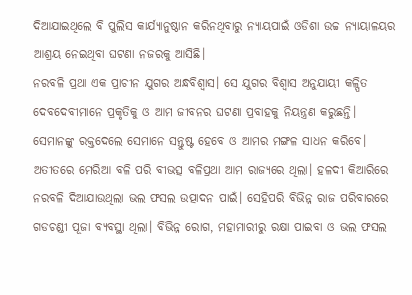ଦିଆଯାଇଥିଲେ ବି ପୁଲିସ କାର୍ଯ୍ୟାନୁଷ୍ଠାନ କରିନଥିବାରୁ ନ୍ୟାୟପାଇଁ ଓଡିଶା ଉଚ୍ଚ ନ୍ୟାୟାଳୟର ଆଶ୍ରୟ ନେଇଥିବା ଘଟଣା ନଜରକୁ ଆସିଛି।
ନରବଳି ପ୍ରଥା ଏକ ପ୍ରାଚୀନ ଯୁଗର ଅନ୍ଧବିଶ୍ୱାସ। ସେ ଯୁଗର ବିଶ୍ୱାସ ଅନୁଯାୟୀ କଳ୍ପିତ ଦେବଦେବୀମାନେ ପ୍ରକୃତିକୁ ଓ ଆମ ଜୀବନର ଘଟଣା ପ୍ରବାହକୁ ନିୟନ୍ତ୍ରଣ କରୁଛନ୍ତି। ସେମାନଙ୍କୁ ରକ୍ତଦେଲେ ସେମାନେ ସନ୍ତୁଷ୍ଟ ହେବେ ଓ ଆମର ମଙ୍ଗଳ ସାଧନ କରିବେ। ଅତୀତରେ ମେରିଆ ବଳି ପରି ବୀଭତ୍ସ ବଳିପ୍ରଥା ଆମ ରାଜ୍ୟରେ ଥିଲା। ହଳଦୀ କିଆରିରେ ନରବଳି ଦିଆଯାଉଥିଲା ଭଲ ଫସଲ ଉତ୍ପାଦନ ପାଇଁ। ସେହିପରି ବିଭିନ୍ନ ରାଜ ପରିବାରରେ ଗଡଚଣ୍ଡୀ ପୂଜା ବ୍ୟବସ୍ଥା ଥିଲା। ବିଭିନ୍ନ ରୋଗ, ମହାମାରୀରୁ ରକ୍ଷା ପାଇବା ଓ ଭଲ ଫସଲ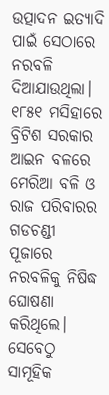ଉତ୍ପାଦନ ଇତ୍ୟାଦି ପାଇଁ ସେଠାରେ ନରବଳି ଦିଆଯାଉଥିଲା। ୧୮୫୧ ମସିହାରେ ବ୍ରିଟିଶ ସରକାର ଆଇନ ବଳରେ ମେରିଆ ବଳି ଓ ରାଜ ପରିବାରର ଗଡଚଣ୍ଡୀ ପୂଜାରେ ନରବଳିକୁ ନିଷିଦ୍ଧ ଘୋଷଣା କରିଥିଲେ। ସେବେଠୁ ସାମୂହିକ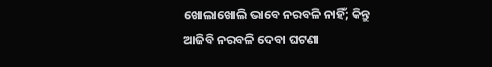ଖୋଲାଖୋଲି ଭାବେ ନରବଳି ନାହିଁ; କିନ୍ତୁ ଆଜିବି ନରବଳି ଦେବା ଘଟଣା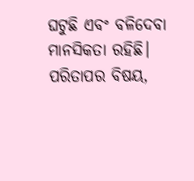ଘଟୁଛି ଏବଂ ବଳିଦେବା ମାନସିକତା ରହିଛି।
ପରିତାପର ବିଷୟ,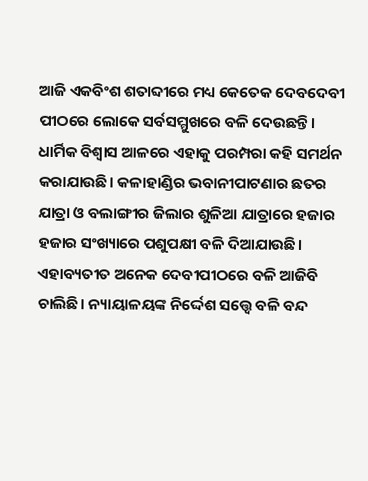ଆଜି ଏକବିଂଶ ଶତାବ୍ଦୀରେ ମଧ୍ୟ କେତେକ ଦେବଦେବୀ ପୀଠରେ ଲୋକେ ସର୍ବସମ୍ମୁଖରେ ବଳି ଦେଉଛନ୍ତି। ଧାର୍ମିକ ବିଶ୍ୱାସ ଆଳରେ ଏହାକୁ ପରମ୍ପରା କହି ସମର୍ଥନ କରାଯାଉଛି। କଳାହାଣ୍ଡିର ଭବାନୀପାଟଣାର ଛତର ଯାତ୍ରା ଓ ବଲାଙ୍ଗୀର ଜିଲାର ଶୁଳିଆ ଯାତ୍ରାରେ ହଜାର ହଜାର ସଂଖ୍ୟାରେ ପଶୁପକ୍ଷୀ ବଳି ଦିଆଯାଉଛି। ଏହାବ୍ୟତୀତ ଅନେକ ଦେବୀପୀଠରେ ବଳି ଆଜିବି ଚାଲିଛି। ନ୍ୟାୟାଳୟଙ୍କ ନିର୍ଦ୍ଦେଶ ସତ୍ତ୍ୱେ ବଳି ବନ୍ଦ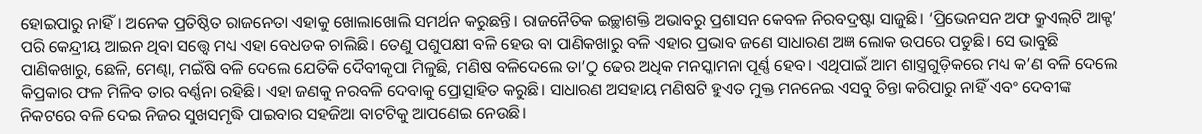ହୋଇପାରୁ ନାହିଁ। ଅନେକ ପ୍ରତିଷ୍ଠିତ ରାଜନେତା ଏହାକୁ ଖୋଲାଖୋଲି ସମର୍ଥନ କରୁଛନ୍ତି। ରାଜନୈତିକ ଇଚ୍ଛାଶକ୍ତି ଅଭାବରୁ ପ୍ରଶାସନ କେବଳ ନିରବଦ୍ରଷ୍ଟା ସାଜୁଛି। ‘ପ୍ରିଭେନସନ ଅଫ କ୍ରୁଏଲ୍‌ଟି ଆକ୍ଟ’ ପରି କେନ୍ଦ୍ରୀୟ ଆଇନ ଥିବା ସତ୍ତ୍ୱେ ମଧ୍ୟ ଏହା ବେଧଡକ ଚାଲିଛି। ତେଣୁ ପଶୁପକ୍ଷୀ ବଳି ହେଉ ବା ପାଣିକଖାରୁ ବଳି ଏହାର ପ୍ରଭାବ ଜଣେ ସାଧାରଣ ଅଜ୍ଞ ଲୋକ ଉପରେ ପଡୁଛି। ସେ ଭାବୁଛି ପାଣିକଖାରୁ, ଛେଳି, ମେଣ୍ଢା, ମଇଁଷି ବଳି ଦେଲେ ଯେତିକି ଦୈବୀକୃପା ମିଳୁଛି, ମଣିଷ ବଳିଦେଲେ ତା’ଠୁ ଢେର ଅଧିକ ମନସ୍କାମନା ପୂର୍ଣ୍ଣ ହେବ। ଏଥିପାଇଁ ଆମ ଶାସ୍ତ୍ରଗୁଡ଼ିକରେ ମଧ୍ୟ କ’ଣ ବଳି ଦେଲେ କିପ୍ରକାର ଫଳ ମିଳିବ ତାର ବର୍ଣ୍ଣନା ରହିଛି। ଏହା ଜଣକୁ ନରବଳି ଦେବାକୁ ପ୍ରୋତ୍ସାହିତ କରୁଛି। ସାଧାରଣ ଅସହାୟ ମଣିଷଟି ହୁଏତ ମୁକ୍ତ ମନନେଇ ଏସବୁ ଚିନ୍ତା କରିପାରୁ ନାହିଁ ଏବଂ ଦେବୀଙ୍କ ନିକଟରେ ବଳି ଦେଇ ନିଜର ସୁଖସମୃଦ୍ଧି ପାଇବାର ସହଜିଆ ବାଟଟିକୁ ଆପଣେଇ ନେଉଛି।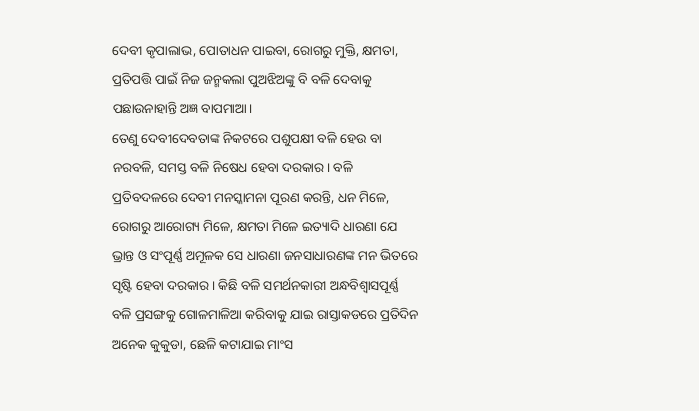ଦେବୀ କୃପାଲାଭ, ପୋତାଧନ ପାଇବା, ରୋଗରୁ ମୁକ୍ତି, କ୍ଷମତା, ପ୍ରତିପତ୍ତି ପାଇଁ ନିଜ ଜନ୍ମକଲା ପୁଅଝିଅଙ୍କୁ ବି ବଳି ଦେବାକୁ ପଛାଉନାହାନ୍ତି ଅଜ୍ଞ ବାପମାଆ।
ତେଣୁ ଦେବୀଦେବତାଙ୍କ ନିକଟରେ ପଶୁପକ୍ଷୀ ବଳି ହେଉ ବା ନରବଳି, ସମସ୍ତ ବଳି ନିଷେଧ ହେବା ଦରକାର। ବଳି ପ୍ରତିବଦଳରେ ଦେବୀ ମନସ୍କାମନା ପୂରଣ କରନ୍ତି, ଧନ ମିଳେ, ରୋଗରୁ ଆରୋଗ୍ୟ ମିଳେ, କ୍ଷମତା ମିଳେ ଇତ୍ୟାଦି ଧାରଣା ଯେ ଭ୍ରାନ୍ତ ଓ ସଂପୂର୍ଣ୍ଣ ଅମୂଳକ ସେ ଧାରଣା ଜନସାଧାରଣଙ୍କ ମନ ଭିତରେ ସୃଷ୍ଟି ହେବା ଦରକାର। କିଛି ବଳି ସମର୍ଥନକାରୀ ଅନ୍ଧବିଶ୍ୱାସପୂର୍ଣ୍ଣ ବଳି ପ୍ରସଙ୍ଗକୁ ଗୋଳମାଳିଆ କରିବାକୁ ଯାଇ ରାସ୍ତାକଡରେ ପ୍ରତିଦିନ ଅନେକ କୁକୁଡା, ଛେଳି କଟାଯାଇ ମାଂସ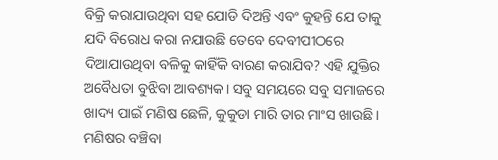ବିକ୍ରି କରାଯାଉଥିବା ସହ ଯୋଡି ଦିଅନ୍ତି ଏବଂ କୁହନ୍ତି ଯେ ତାକୁ ଯଦି ବିରୋଧ କରା ନଯାଉଛି ତେବେ ଦେବୀପୀଠରେ ଦିଆଯାଉଥିବା ବଳିକୁ କାହିଁକି ବାରଣ କରାଯିବ? ଏହି ଯୁକ୍ତିର ଅବୈଧତା ବୁଝିବା ଆବଶ୍ୟକ। ସବୁ ସମୟରେ ସବୁ ସମାଜରେ ଖାଦ୍ୟ ପାଇଁ ମଣିଷ ଛେଳି, କୁକୁଡା ମାରି ତାର ମାଂସ ଖାଉଛି। ମଣିଷର ବଞ୍ଚିବା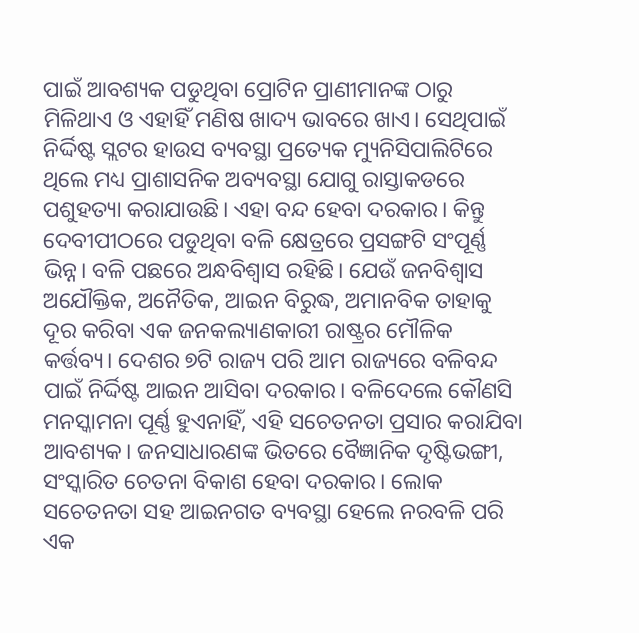ପାଇଁ ଆବଶ୍ୟକ ପଡୁଥିବା ପ୍ରୋଟିନ ପ୍ରାଣୀମାନଙ୍କ ଠାରୁ ମିଳିଥାଏ ଓ ଏହାହିଁ ମଣିଷ ଖାଦ୍ୟ ଭାବରେ ଖାଏ। ସେଥିପାଇଁ ନିର୍ଦ୍ଦିଷ୍ଟ ସ୍ଲଟର ହାଉସ ବ୍ୟବସ୍ଥା ପ୍ରତ୍ୟେକ ମ୍ୟୁନିସିପାଲିଟିରେ ଥିଲେ ମଧ୍ୟ ପ୍ରାଶାସନିକ ଅବ୍ୟବସ୍ଥା ଯୋଗୁ ରାସ୍ତାକଡରେ ପଶୁହତ୍ୟା କରାଯାଉଛି। ଏହା ବନ୍ଦ ହେବା ଦରକାର। କିନ୍ତୁ ଦେବୀପୀଠରେ ପଡୁଥିବା ବଳି କ୍ଷେତ୍ରରେ ପ୍ରସଙ୍ଗଟି ସଂପୂର୍ଣ୍ଣ ଭିନ୍ନ। ବଳି ପଛରେ ଅନ୍ଧବିଶ୍ୱାସ ରହିଛି। ଯେଉଁ ଜନବିଶ୍ୱାସ ଅଯୌକ୍ତିକ, ଅନୈତିକ, ଆଇନ ବିରୁଦ୍ଧ, ଅମାନବିକ ତାହାକୁ ଦୂର କରିବା ଏକ ଜନକଲ୍ୟାଣକାରୀ ରାଷ୍ଟ୍ରର ମୌଳିକ କର୍ତ୍ତବ୍ୟ। ଦେଶର ୭ଟି ରାଜ୍ୟ ପରି ଆମ ରାଜ୍ୟରେ ବଳିବନ୍ଦ ପାଇଁ ନିର୍ଦ୍ଦିଷ୍ଟ ଆଇନ ଆସିବା ଦରକାର। ବଳିଦେଲେ କୌଣସି ମନସ୍କାମନା ପୂର୍ଣ୍ଣ ହୁଏନାହିଁ, ଏହି ସଚେତନତା ପ୍ରସାର କରାଯିବା ଆବଶ୍ୟକ। ଜନସାଧାରଣଙ୍କ ଭିତରେ ବୈଜ୍ଞାନିକ ଦୃଷ୍ଟିଭଙ୍ଗୀ, ସଂସ୍କାରିତ ଚେତନା ବିକାଶ ହେବା ଦରକାର। ଲୋକ ସଚେତନତା ସହ ଆଇନଗତ ବ୍ୟବସ୍ଥା ହେଲେ ନରବଳି ପରି ଏକ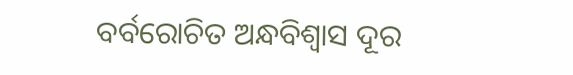ବର୍ବରୋଚିତ ଅନ୍ଧବିଶ୍ୱାସ ଦୂର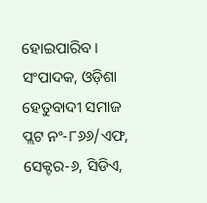ହୋଇପାରିବ।
ସଂପାଦକ, ଓଡ଼ିଶା ହେତୁବାଦୀ ସମାଜ
ପ୍ଲଟ ନଂ-୮୬୬/ଏଫ, ସେକ୍ଟର-୬, ସିଡିଏ,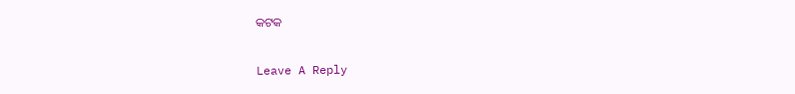କଟକ

Leave A Reply